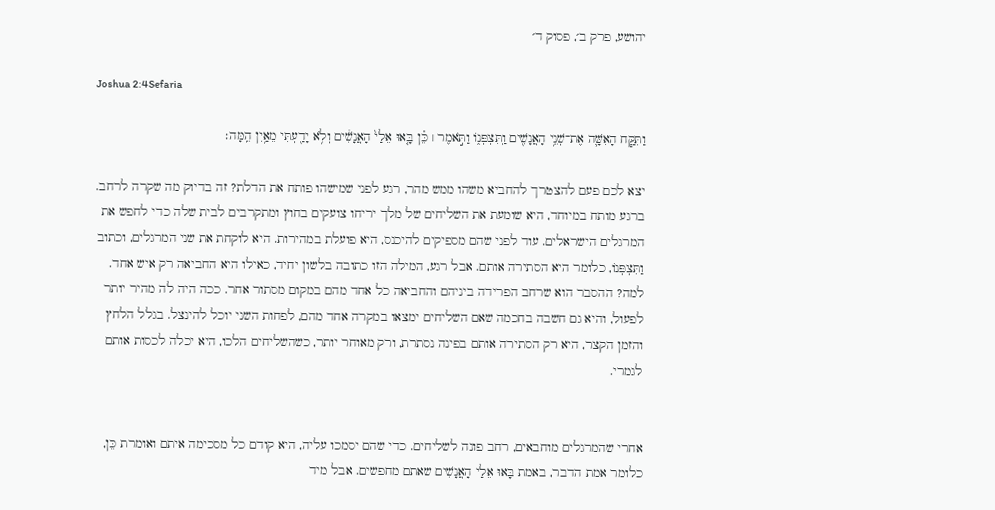יהושע, פרק ב׳, פסוק ד׳

Joshua 2:4Sefaria

וַתִּקַּ֧ח הָאִשָּׁ֛ה אֶת־שְׁנֵ֥י הָאֲנָשִׁ֖ים וַֽתִּצְפְּנ֑וֹ וַתֹּ֣אמֶר ׀ כֵּ֗ן בָּ֤אוּ אֵלַי֙ הָאֲנָשִׁ֔ים וְלֹ֥א יָדַ֖עְתִּי מֵאַ֥יִן הֵֽמָּה׃

יצא לכם פעם להצטרך להחביא משהו ממש מהר, רגע לפני שמישהו פותח את הדלת? זה בדיוק מה שקרה לרחב. ברגע מותח במיוחד, היא שומעת את השליחים של מלך יריחו צועקים בחוץ ומתקרבים לבית שלה כדי לחפש את המרגלים הישראלים. עוד לפני שהם מספיקים להיכנס, היא פועלת במהירות. היא לוקחת את שני המרגלים, וכתוב וַתִּצְפְּנוֹ, כלומר היא הסתירה אותם. אבל רגע, המילה הזו כתובה בלשון יחיד, כאילו היא החביאה רק איש אחד. למה? ההסבר הוא שרחב הפרידה ביניהם והחביאה כל אחד מהם במקום מסתור אחר. ככה היה לה מהיר יותר לפעול, והיא גם חשבה בחכמה שאם השליחים ימצאו במקרה אחד מהם, לפחות השני יוכל להינצל. בגלל הלחץ והזמן הקצר, היא רק הסתירה אותם בפינה נסתרת, ורק מאוחר יותר, כשהשליחים הלכו, היא יכלה לכסות אותם לגמרי.


אחרי שהמרגלים מוחבאים, רחב פונה לשליחים. כדי שהם יסמכו עליה, היא קודם כל מסכימה איתם ואומרת כֵּן, כלומר אמת הדבר, באמת בָּאוּ אֵלַי הָאֲנָשִׁים שאתם מחפשים. אבל מיד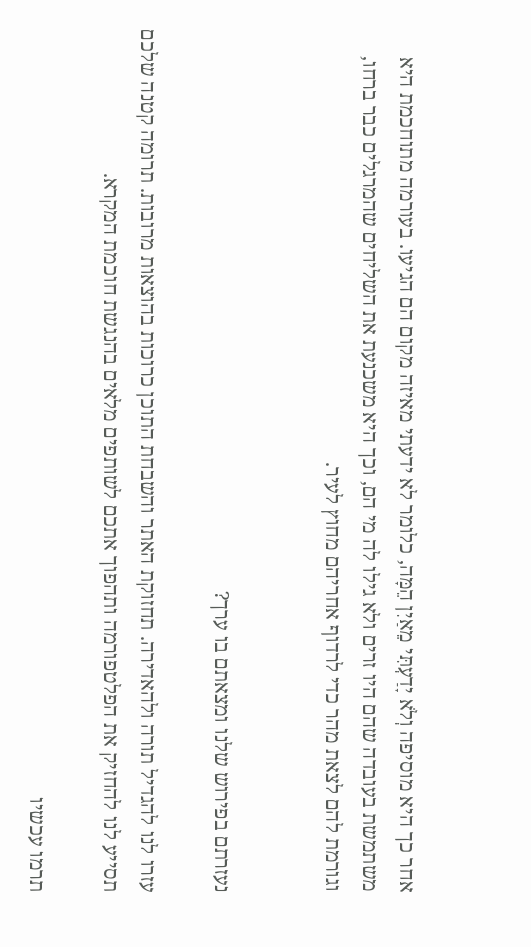אחר כך היא מוסיפה וְלֹא יָדַעְתִּי מֵאַיִן הֵמָּה, כלומר לא ידעתי מאיזה מקום הם הגיעו. בעורמה מתוחכמת היא משתמשת בעובדה שהם היו זרים ולא גילו לה מי הם, וכך היא משכנעת את השליחים שהמרגלים כבר ברחו, וגורמת להם לצאת מהר כדי לרדוף אחריהם מחוץ לעיר.


נעזרתם בפירוש שלנו ומצאתם בו ערך?

עזרו לנו להגדיל תורה ולהאדירה. תחזוקת האתר והשבחת התוכן כרוכות בהוצאות מרובות. תרומה קטנה שלכם תסייע לנו להחזיק את הפלטפורמה ותהפוך אתכם לשותפים מלאים בהנגשת חוכמת המקרא.

תרמו עכשיו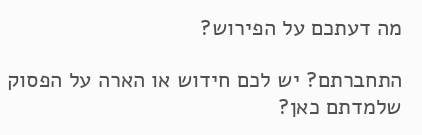מה דעתכם על הפירוש?

התחברתם? יש לכם חידוש או הארה על הפסוק שלמדתם כאן?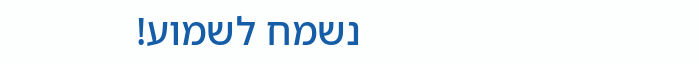נשמח לשמוע!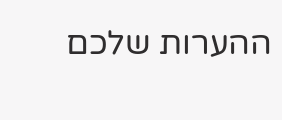ההערות שלכם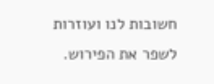חשובות לנו ועוזרות לשפר את הפירוש.